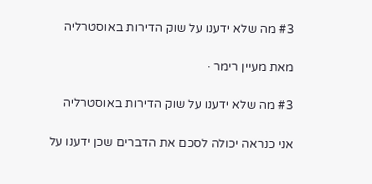#3 מה שלא ידענו על שוק הדירות באוסטרליה

מאת מעיין רימר ·

#3 מה שלא ידענו על שוק הדירות באוסטרליה

אני כנראה יכולה לסכם את הדברים שכן ידענו על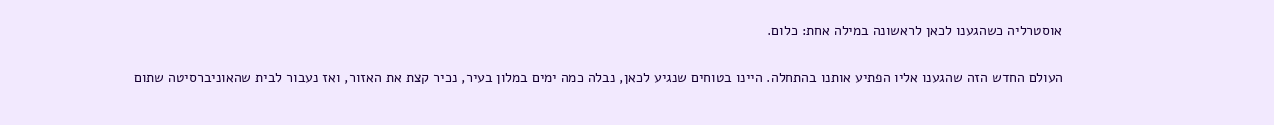אוסטרליה כשהגענו לכאן לראשונה במילה אחת: כלום.

העולם החדש הזה שהגענו אליו הפתיע אותנו בהתחלה. היינו בטוחים שנגיע לכאן, נבלה כמה ימים במלון בעיר, נכיר קצת את האזור, ואז נעבור לבית שהאוניברסיטה שתום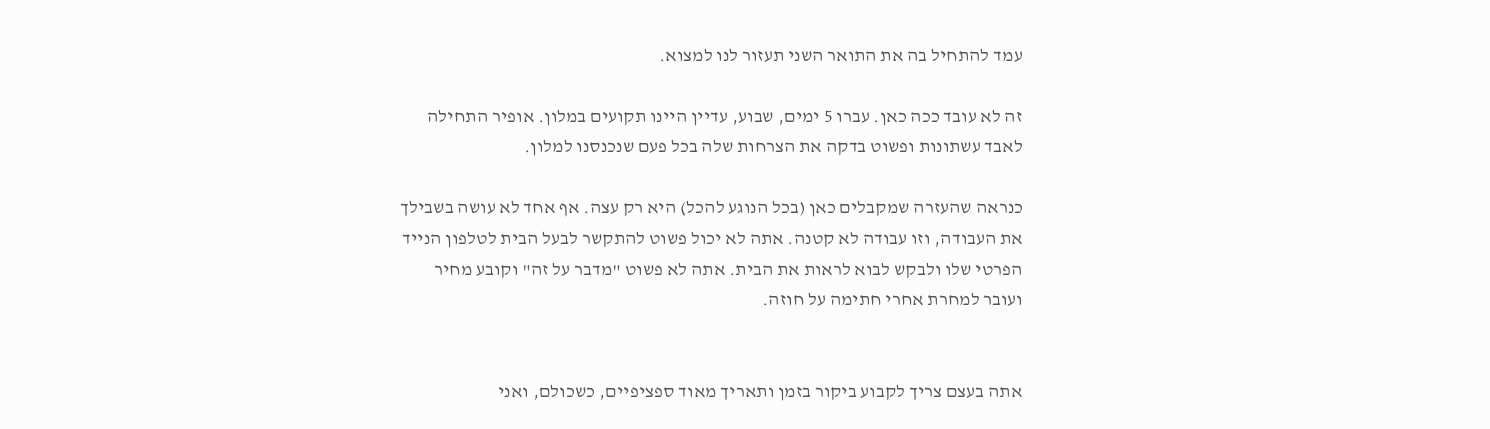עמד להתחיל בה את התואר השני תעזור לנו למצוא.

זה לא עובד ככה כאן. עברו 5 ימים, שבוע, עדיין היינו תקועים במלון. אופיר התחילה לאבד עשתונות ופשוט בדקה את הצרחות שלה בכל פעם שנכנסנו למלון.

כנראה שהעזרה שמקבלים כאן (בכל הנוגע להכל) היא רק עצה. אף אחד לא עושה בשבילך את העבודה, וזו עבודה לא קטנה. אתה לא יכול פשוט להתקשר לבעל הבית לטלפון הנייד הפרטי שלו ולבקש לבוא לראות את הבית. אתה לא פשוט "מדבר על זה" וקובע מחיר ועובר למחרת אחרי חתימה על חוזה.


אתה בעצם צריך לקבוע ביקור בזמן ותאריך מאוד ספציפיים, כשכולם, ואני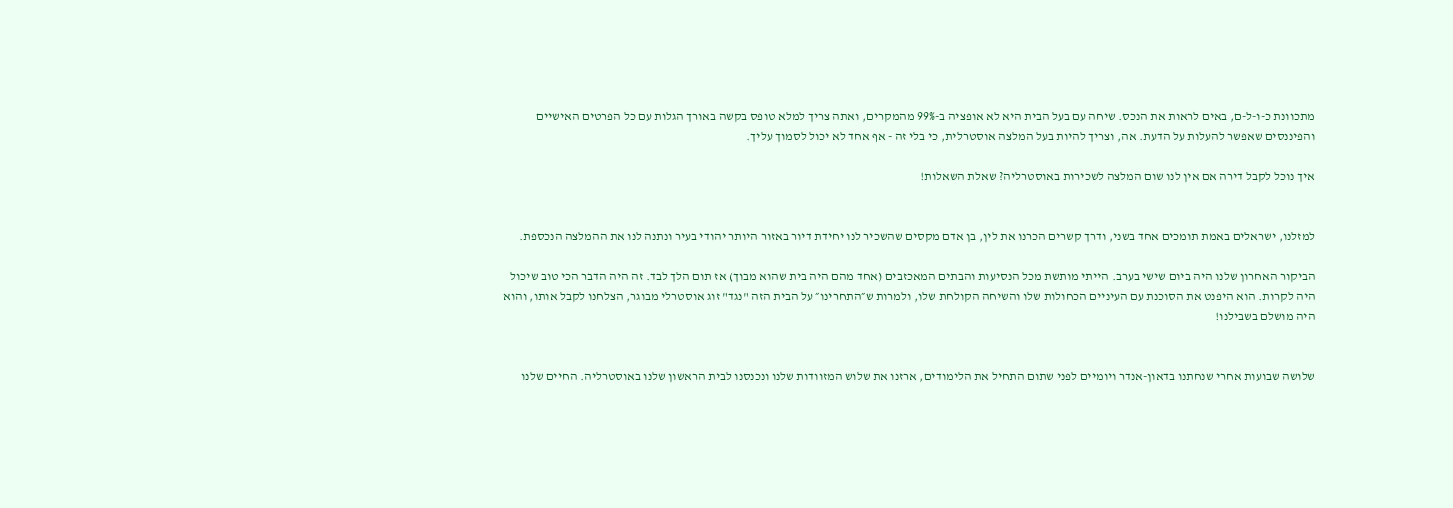מתכוונת כ-ו-ל-ם, באים לראות את הנכס. שיחה עם בעל הבית היא לא אופציה ב-99% מהמקרים, ואתה צריך למלא טופס בקשה באורך הגלות עם כל הפרטים האישיים והפיננסים שאפשר להעלות על הדעת. אה, וצריך להיות בעל המלצה אוסטרלית, כי בלי זה - אף אחד לא יכול לסמוך עליך.

איך נוכל לקבל דירה אם אין לנו שום המלצה לשכירות באוסטרליה? שאלת השאלות!


למזלנו, ישראלים באמת תומכים אחד בשני, ודרך קשרים הכרנו את לין, בן אדם מקסים שהשכיר לנו יחידת דיור באזור היותר יהודי בעיר ונתנה לנו את ההמלצה הנכספת.

הביקור האחרון שלנו היה ביום שישי בערב. הייתי מותשת מכל הנסיעות והבתים המאכזבים (אחד מהם היה בית שהוא מבוך) אז תום הלך לבד. זה היה הדבר הכי טוב שיכול היה לקרות. הוא היפנט את הסוכנת עם העיניים הכחולות שלו והשיחה הקולחת שלו, ולמרות ש״התחרינו״ על הבית הזה "נגד" זוג אוסטרלי מבוגר, הצלחנו לקבל אותו, והוא היה מושלם בשבילנו!


שלושה שבועות אחרי שנחתנו בדאון-אנדר ויומיים לפני שתום התחיל את הלימודים, ארזנו את שלוש המזוודות שלנו ונכנסנו לבית הראשון שלנו באוסטרליה. החיים שלנו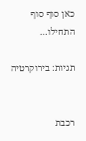כאן סוף סוף התחילו…

תגיות: בירוקרטיה


רכבת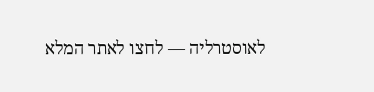לאוסטרליה — לחצו לאתר המלא